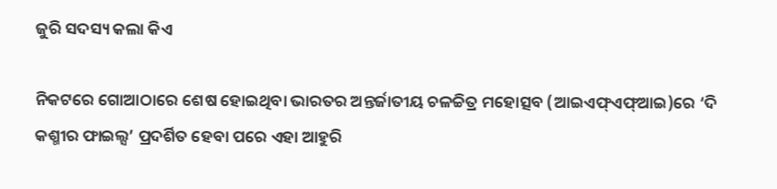ଜୁରି ସଦସ୍ୟ କଲା କିଏ

ନିକଟରେ ଗୋଆଠାରେ ଶେଷ ହୋଇଥିବା ଭାରତର ଅନ୍ତର୍ଜାତୀୟ ଚଳଚ୍ଚିତ୍ର ମହୋତ୍ସବ (ଆଇଏଫ୍‌ଏଫ୍‌ଆଇ)ରେ ‘ଦି କଶ୍ମୀର ଫାଇଲ୍ସ’ ପ୍ରଦର୍ଶିତ ହେବା ପରେ ଏହା ଆହୁରି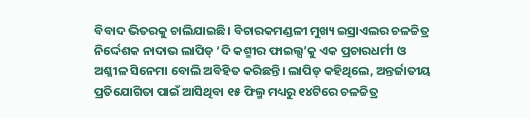ବିବାଦ ଭିତରକୁ ଚାଲିଯାଇଛି। ବିଚାରକମଣ୍ଡଳୀ ମୁଖ୍ୟ ଇସ୍ରାଏଲର ଚଳଚ୍ଚିତ୍ର ନିର୍ଦ୍ଦେଶକ ନାଦାଭ ଲାପିଡ୍‌ ‘ଦି କଶ୍ମୀର ଫାଇଲ୍ସ’କୁ ଏକ ପ୍ରଚାରଧର୍ମୀ ଓ ଅଶ୍ଳୀଳ ସିନେମା ବୋଲି ଅବିହିତ କରିଛନ୍ତି। ଲାପିଡ୍‌ କହିଥିଲେ, ଅନ୍ତର୍ଜାତୀୟ ପ୍ରତିଯୋଗିତା ପାଇଁ ଆସିଥିବା ୧୫ ଫିଲ୍ମ ମଧ୍ୟରୁ ୧୪ଟିରେ ଚଳଚ୍ଚିତ୍ର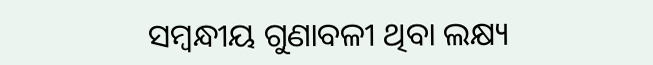ସମ୍ବନ୍ଧୀୟ ଗୁଣାବଳୀ ଥିବା ଲକ୍ଷ୍ୟ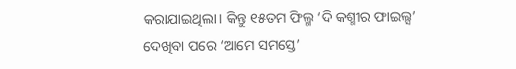କରାଯାଇଥିଲା। କିନ୍ତୁ ୧୫ତମ ଫିଲ୍ମ ‘ଦି କଶ୍ମୀର ଫାଇଲ୍ସ’ ଦେଖିବା ପରେ ‘ଆମେ ସମସ୍ତେ’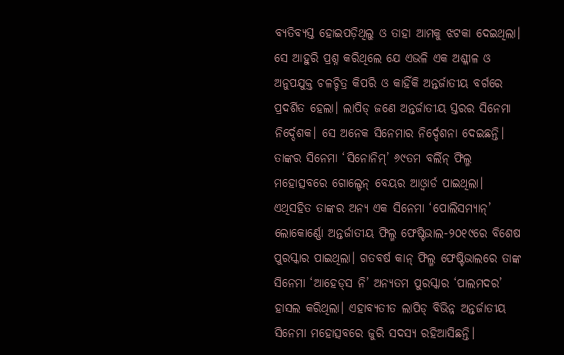ବ୍ୟତିବ୍ୟସ୍ତ ହୋଇପଡ଼ିଥିଲୁ ଓ ତାହା ଆମକୁ ଝଟକା ଦେଇଥିଲା। ସେ ଆହୁରି ପ୍ରଶ୍ନ କରିଥିଲେ ଯେ ଏଭଳି ଏକ ଅଶ୍ଳୀଳ ଓ ଅନୁପଯୁକ୍ତ ଚଳଚ୍ଚିତ୍ର କିପରି ଓ କାହିଁକି ଅନ୍ତର୍ଜାତୀୟ ବର୍ଗରେ ପ୍ରଦର୍ଶିତ ହେଲା। ଲାପିଡ୍‌ ଜଣେ ଅନ୍ତର୍ଜାତୀୟ ସ୍ତରର ସିନେମା ନିର୍ଦ୍ଦେଶକ। ସେ ଅନେକ ସିନେମାର ନିର୍ଦ୍ଦେଶନା ଦେଇଛନ୍ତି। ତାଙ୍କର ସିନେମା ‘ସିନୋନିମ୍‌’ ୬୯ତମ ବର୍ଲିନ୍‌ ଫିଲ୍ମ ମହୋତ୍ସବରେ ଗୋଲ୍ଡେନ୍‌ ବେୟର ଆଓ୍ବାର୍ଡ ପାଇଥିଲା। ଏଥିସହିତ ତାଙ୍କର ଅନ୍ୟ ଏକ ସିନେମା ‘ପୋଲିସମ୍ୟାନ୍‌’ ଲୋକୋର୍ଣ୍ଣୋ ଅନ୍ତର୍ଜାତୀୟ ଫିଲ୍ମ ଫେଷ୍ଟିଭାଲ-୨୦୧୯ରେ ବିଶେଷ ପୁରସ୍କାର ପାଇଥିଲା। ଗତବର୍ଷ କାନ୍‌ ଫିଲ୍ମ ଫେଷ୍ଟିଭାଲରେ ତାଙ୍କ ସିନେମା ‘ଆହେଡ୍‌ସ ନି’ ଅନ୍ୟତମ ପୁରସ୍କାର ‘ପାଲମଦର’ ହାସଲ କରିଥିଲା। ଏହାବ୍ୟତୀତ ଲାପିଡ୍‌ ବିଭିନ୍ନ ଅନ୍ତର୍ଜାତୀୟ ସିନେମା ମହୋତ୍ସବରେ ଜୁରି ସଦସ୍ୟ ରହିଆସିଛନ୍ତି।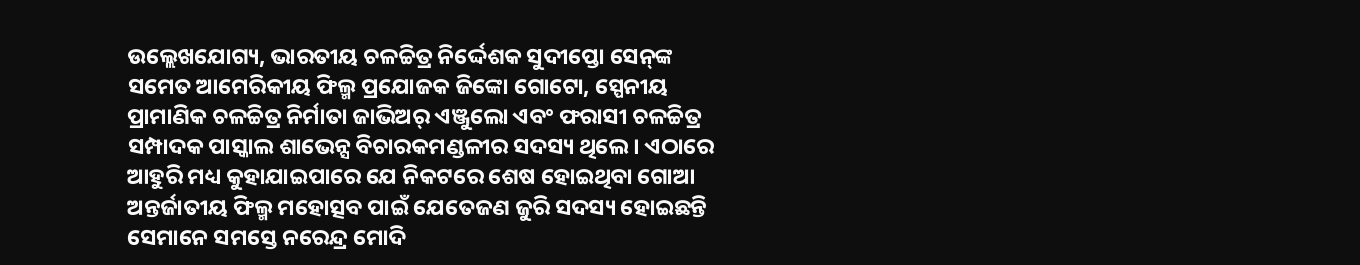ଉଲ୍ଲେଖଯୋଗ୍ୟ, ଭାରତୀୟ ଚଳଚ୍ଚିତ୍ର ନିର୍ଦ୍ଦେଶକ ସୁଦୀପ୍ତୋ ସେନ୍‌ଙ୍କ ସମେତ ଆମେରିକୀୟ ଫିଲ୍ମ ପ୍ରଯୋଜକ ଜିଙ୍କୋ ଗୋଟୋ, ସ୍ପେନୀୟ ପ୍ରାମାଣିକ ଚଳଚ୍ଚିତ୍ର ନିର୍ମାତା ଜାଭିଅର୍‌ ଏଞ୍ଜୁଲୋ ଏବଂ ଫରାସୀ ଚଳଚ୍ଚିତ୍ର ସମ୍ପାଦକ ପାସ୍କାଲ ଶାଭେନ୍ସ ବିଚାରକମଣ୍ଡଳୀର ସଦସ୍ୟ ଥିଲେ। ଏଠାରେ ଆହୁରି ମଧ୍ୟ କୁହାଯାଇପାରେ ଯେ ନିକଟରେ ଶେଷ ହୋଇଥିବା ଗୋଆ ଅନ୍ତର୍ଜାତୀୟ ଫିଲ୍ମ ମହୋତ୍ସବ ପାଇଁ ଯେତେଜଣ ଜୁରି ସଦସ୍ୟ ହୋଇଛନ୍ତି ସେମାନେ ସମସ୍ତେ ନରେନ୍ଦ୍ର ମୋଦି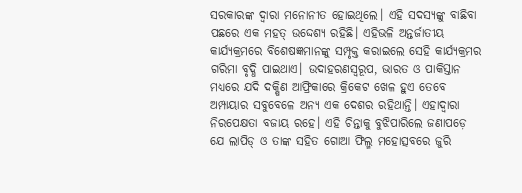ସରକାରଙ୍କ ଦ୍ୱାରା ମନୋନୀତ ହୋଇଥିଲେ। ଏହି ସଦସ୍ୟଙ୍କୁ ବାଛିବା ପଛରେ ଏକ ମହତ୍‌ ଉଦ୍ଦେଶ୍ୟ ରହିଛି। ଏହିଭଳି ଅନ୍ତର୍ଜାତୀୟ କାର୍ଯ୍ୟକ୍ରମରେ ବିଶେଷଜ୍ଞମାନଙ୍କୁ ସମ୍ପୃକ୍ତ କରାଇଲେ ସେହି କାର୍ଯ୍ୟକ୍ରମର ଗରିମା ବୃଦ୍ଧି ପାଇଥାଏ। ଉଦାହରଣସ୍ବରୂପ, ଭାରତ ଓ ପାକିସ୍ତାନ ମଧ୍ୟରେ ଯଦି ଦକ୍ଷିଣ ଆଫ୍ରିକାରେ କ୍ରିକେଟ ଖେଳ ହୁଏ ତେବେ ଅମ୍ପାୟାର ସବୁବେଳେ ଅନ୍ୟ ଏକ ଦେଶର ରହିଥାନ୍ତି। ଏହାଦ୍ୱାରା ନିରପେକ୍ଷତା ବଜାୟ ରହେ। ଏହି ଚିନ୍ତାକୁ ବୁଝିପାରିଲେ ଜଣାପଡ଼େ ଯେ ଲାପିଡ୍‌ ଓ ତାଙ୍କ ସହିତ ଗୋଆ ଫିଲ୍ମ ମହୋତ୍ସବରେ ଜୁରି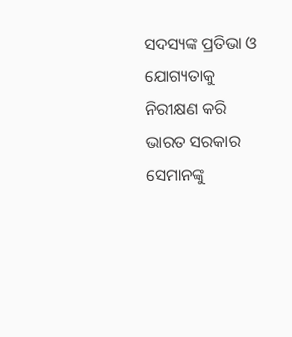ସଦସ୍ୟଙ୍କ ପ୍ରତିଭା ଓ ଯୋଗ୍ୟତାକୁ ନିରୀକ୍ଷଣ କରି ଭାରତ ସରକାର ସେମାନଙ୍କୁ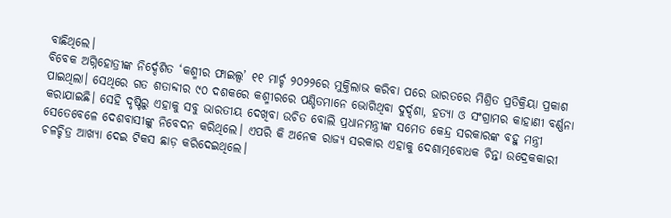ବାଛିଥିଲେ।
ବିବେକ ଅଗ୍ନିହୋତ୍ରୀଙ୍କ ନିର୍ଦ୍ଦେଶିତ ‘କଶ୍ମୀର ଫାଇଲ୍ସ’ ୧୧ ମାର୍ଚ୍ଚ ୨୦୨୨ରେ ମୁକ୍ତିଲାଭ କରିବା ପରେ ଭାରତରେ ମିଶ୍ରିତ ପ୍ରତିକ୍ରିୟା ପ୍ରକାଶ ପାଇଥିଲା। ସେଥିରେ ଗତ ଶତାବ୍ଦୀର ୯୦ ଦଶକରେ କଶ୍ମୀରରେ ପଣ୍ଡିତମାନେ ଭୋଗିଥିବା ଦୁର୍ଦ୍ଦଶା, ହତ୍ୟା ଓ ସଂଗ୍ରାମର କାହାଣୀ ବର୍ଣ୍ଣନା କରାଯାଇଛି। ସେହି ଦୃଷ୍ଟିରୁ ଏହାକୁ ସବୁ ଭାରତୀୟ ଦେଖିବା ଉଚିତ ବୋଲି ପ୍ରଧାନମନ୍ତ୍ରୀଙ୍କ ସମେତ କେନ୍ଦ୍ର ସରକାରଙ୍କ ବହୁ ମନ୍ତ୍ରୀ ସେତେବେଳେ ଦେଶବାସୀଙ୍କୁ ନିବେଦନ କରିଥିଲେ। ଏପରି କି ଅନେକ ରାଜ୍ୟ ସରକାର ଏହାକୁ ଦେଶାତ୍ମବୋଧକ ଚିନ୍ତା ଉଦ୍ରେକକାରୀ ଚଳଚ୍ଚିତ୍ର ଆଖ୍ୟା ଦେଇ ଟିକସ ଛାଡ଼ କରିଦେଇଥିଲେ।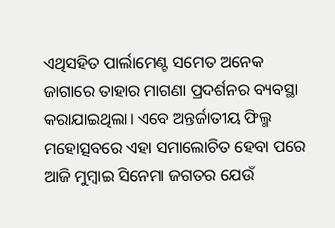ଏଥିସହିତ ପାର୍ଲାମେଣ୍ଟ ସମେତ ଅନେକ ଜାଗାରେ ତାହାର ମାଗଣା ପ୍ରଦର୍ଶନର ବ୍ୟବସ୍ଥା କରାଯାଇଥିଲା। ଏବେ ଅନ୍ତର୍ଜାତୀୟ ଫିଲ୍ମ ମହୋତ୍ସବରେ ଏହା ସମାଲୋଚିତ ହେବା ପରେ ଆଜି ମୁମ୍ବାଇ ସିନେମା ଜଗତର ଯେଉଁ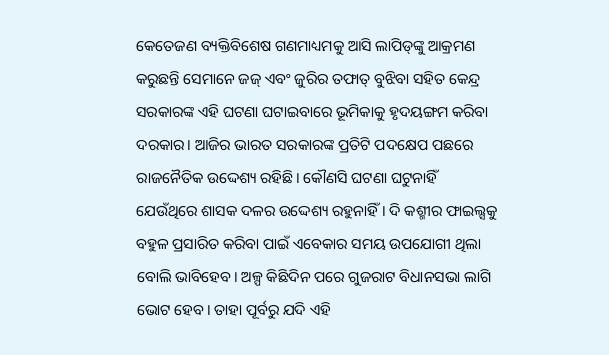କେତେଜଣ ବ୍ୟକ୍ତିବିଶେଷ ଗଣମାଧ୍ୟମକୁ ଆସି ଲାପିଡ୍‌ଙ୍କୁ ଆକ୍ରମଣ କରୁଛନ୍ତି ସେମାନେ ଜଜ୍‌ ଏବଂ ଜୁରିର ତଫାତ୍‌ ବୁଝିବା ସହିତ କେନ୍ଦ୍ର ସରକାରଙ୍କ ଏହି ଘଟଣା ଘଟାଇବାରେ ଭୂମିକାକୁ ହୃଦୟଙ୍ଗମ କରିବା ଦରକାର। ଆଜିର ଭାରତ ସରକାରଙ୍କ ପ୍ରତିଟି ପଦକ୍ଷେପ ପଛରେ ରାଜନୈତିକ ଉଦ୍ଦେଶ୍ୟ ରହିଛି। କୌଣସି ଘଟଣା ଘଟୁନାହିଁ ଯେଉଁଥିରେ ଶାସକ ଦଳର ଉଦ୍ଦେଶ୍ୟ ରହୁନାହିଁ। ଦି କଶ୍ମୀର ଫାଇଲ୍ସକୁ ବହୁଳ ପ୍ରସାରିତ କରିବା ପାଇଁ ଏବେକାର ସମୟ ଉପଯୋଗୀ ଥିଲା ବୋଲି ଭାବିହେବ। ଅଳ୍ପ କିଛିଦିନ ପରେ ଗୁଜରାଟ ବିଧାନସଭା ଲାଗି ଭୋଟ ହେବ। ତାହା ପୂର୍ବରୁ ଯଦି ଏହି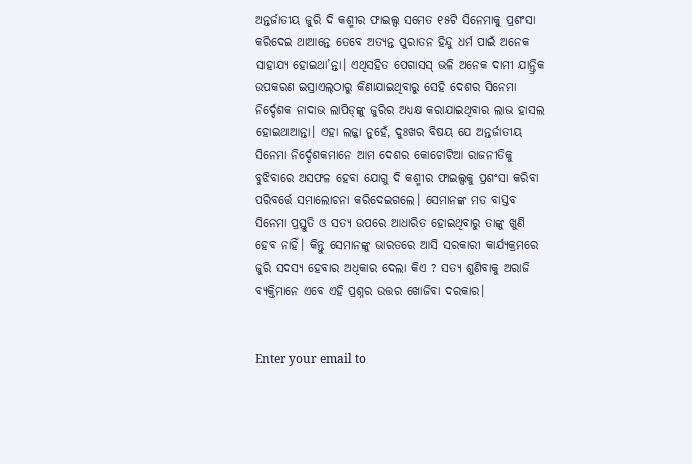ଅନ୍ତର୍ଜାତୀୟ ଜୁରି ଦି କଶ୍ମୀର ଫାଇଲ୍ସ ସମେତ ୧୫ଟି ସିନେମାକୁ ପ୍ରଶଂସା କରିଦେଇ ଥାଆନ୍ତେ ତେବେ ଅତ୍ୟନ୍ତ ପୁରାତନ ହିନ୍ଦୁ ଧର୍ମ ପାଇଁ ଅନେକ ସାହାଯ୍ୟ ହୋଇଥା’ନ୍ତା। ଏଥିସହିତ ପେଗାସସ୍‌ ଭଳି ଅନେକ ଦାମୀ ଯାନ୍ତ୍ରିକ ଉପକରଣ ଇସ୍ରାଏଲ୍‌ଠାରୁ କିଣାଯାଇଥିବାରୁ ସେହି ଦେଶର ସିନେମା ନିର୍ଦ୍ଦେଶକ ନାଦାଭ ଲାପିଡ୍‌ଙ୍କୁ ଜୁରିର ଅଧ୍ୟକ୍ଷ କରାଯାଇଥିବାର ଲାଭ ହାସଲ ହୋଇଥାଆନ୍ତା। ଏହା ଲଜ୍ଜା ନୁହେଁ, ଦୁଃଖର ବିଷୟ ଯେ ଅନ୍ତର୍ଜାତୀୟ ସିନେମା ନିର୍ଦ୍ଦେଶକମାନେ ଆମ ଦେଶର କୋଚୋଟିଆ ରାଜନୀତିକୁ ବୁଝିବାରେ ଅସଫଳ ହେବା ଯୋଗୁ ଦି କଶ୍ମୀର ଫାଇଲ୍ସକୁ ପ୍ରଶଂସା କରିବା ପରିବର୍ତ୍ତେ ସମାଲୋଚନା କରିଦେଇଗଲେ। ସେମାନଙ୍କ ମତ ବାସ୍ତବ ସିନେମା ପ୍ରସ୍ତୁତି ଓ ସତ୍ୟ ଉପରେ ଆଧାରିତ ହୋଇଥିବାରୁ ତାଙ୍କୁ ଖୁଣି ହେବ ନାହିଁ। କିନ୍ତୁ ସେମାନଙ୍କୁ ଭାରତରେ ଆସି ସରକାରୀ କାର୍ଯ୍ୟକ୍ରମରେ ଜୁରି ସଦସ୍ୟ ହେବାର ଅଧିକାର ଦେଲା କିଏ ? ସତ୍ୟ ଶୁଣିବାକୁ ଅରାଜି ବ୍ୟକ୍ତିମାନେ ଏବେ ଏହି ପ୍ରଶ୍ନର ଉତ୍ତର ଖୋଜିବା ଦରକାର।


Enter your email to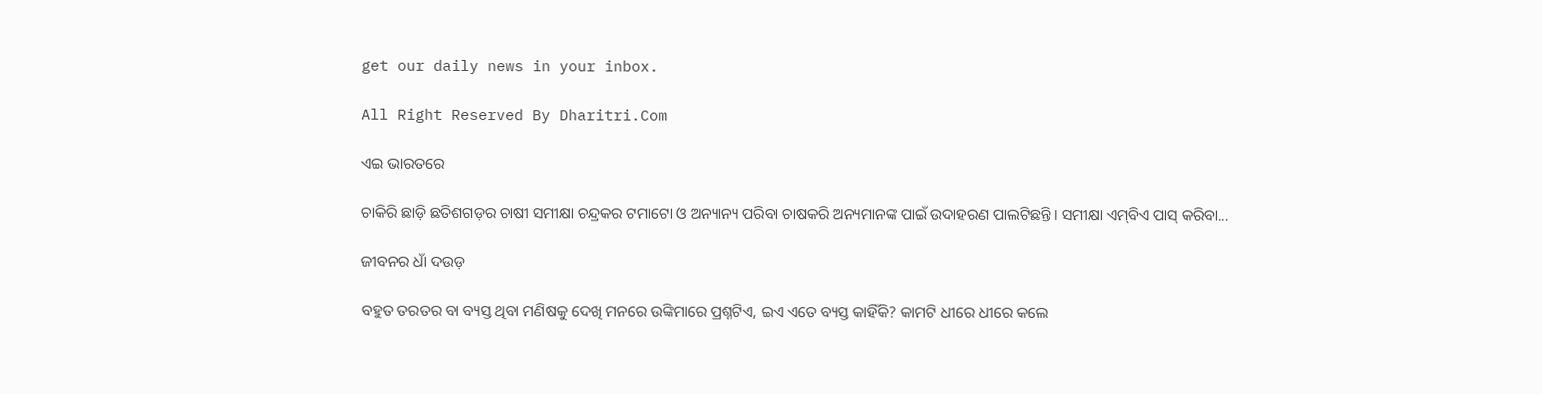get our daily news in your inbox.

All Right Reserved By Dharitri.Com

ଏଇ ଭାରତରେ

ଚାକିରି ଛାଡ଼ି ଛତିଶଗଡ଼ର ଚାଷୀ ସମୀକ୍ଷା ଚନ୍ଦ୍ରକର ଟମାଟୋ ଓ ଅନ୍ୟାନ୍ୟ ପରିବା ଚାଷକରି ଅନ୍ୟମାନଙ୍କ ପାଇଁ ଉଦାହରଣ ପାଲଟିଛନ୍ତି। ସମୀକ୍ଷା ଏମ୍‌ବିଏ ପାସ୍‌ କରିବା...

ଜୀବନର ଧାଁ ଦଉଡ଼

ବହୁତ ତରତର ବା ବ୍ୟସ୍ତ ଥିବା ମଣିଷକୁ ଦେଖି ମନରେ ଉଙ୍କିମାରେ ପ୍ରଶ୍ନଟିଏ, ଇଏ ଏତେ ବ୍ୟସ୍ତ କାହିଁକି? କାମଟି ଧୀରେ ଧୀରେ କଲେ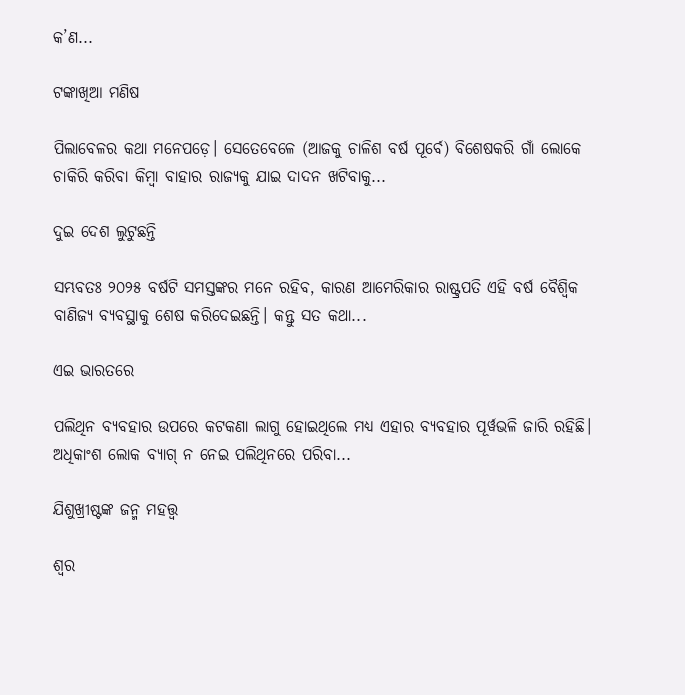କ’ଣ...

ଟଙ୍କାଖିଆ ମଣିଷ

ପିଲାବେଳର କଥା ମନେପଡ଼େ। ସେତେବେଳେ (ଆଜକୁ ଚାଳିଶ ବର୍ଷ ପୂର୍ବେ) ବିଶେଷକରି ଗାଁ ଲୋକେ ଚାକିରି କରିବା କିମ୍ବା ବାହାର ରାଜ୍ୟକୁ ଯାଇ ଦାଦନ ଖଟିବାକୁ...

ଦୁଇ ଦେଶ ଲୁଟୁଛନ୍ତି

ସମ୍ଭବତଃ ୨୦୨୫ ବର୍ଷଟି ସମସ୍ତଙ୍କର ମନେ ରହିବ, କାରଣ ଆମେରିକାର ରାଷ୍ଟ୍ରପତି ଏହି ବର୍ଷ ବୈଶ୍ୱିକ ବାଣିଜ୍ୟ ବ୍ୟବସ୍ଥାକୁ ଶେଷ କରିଦେଇଛନ୍ତି। କନ୍ତୁ ସତ କଥା...

ଏଇ ଭାରତରେ

ପଲିଥିନ ବ୍ୟବହାର ଉପରେ କଟକଣା ଲାଗୁ ହୋଇଥିଲେ ମଧ୍ୟ ଏହାର ବ୍ୟବହାର ପୂର୍ୱଭଳି ଜାରି ରହିଛି। ଅଧିକାଂଶ ଲୋକ ବ୍ୟାଗ୍‌ ନ ନେଇ ପଲିଥିନରେ ପରିବା...

ଯିଶୁଖ୍ରୀଷ୍ଟଙ୍କ ଜନ୍ମ ମହତ୍ତ୍ୱ

ଶ୍ୱର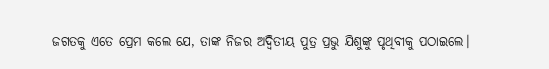ଜଗତକୁ ଏତେ ପ୍ରେମ କଲେ ଯେ, ତାଙ୍କ ନିଜର ଅଦ୍ୱିତୀୟ ପୁତ୍ର ପ୍ରଭୁ ଯିଶୁଙ୍କୁ ପୃଥିବୀକୁ ପଠାଇଲେ।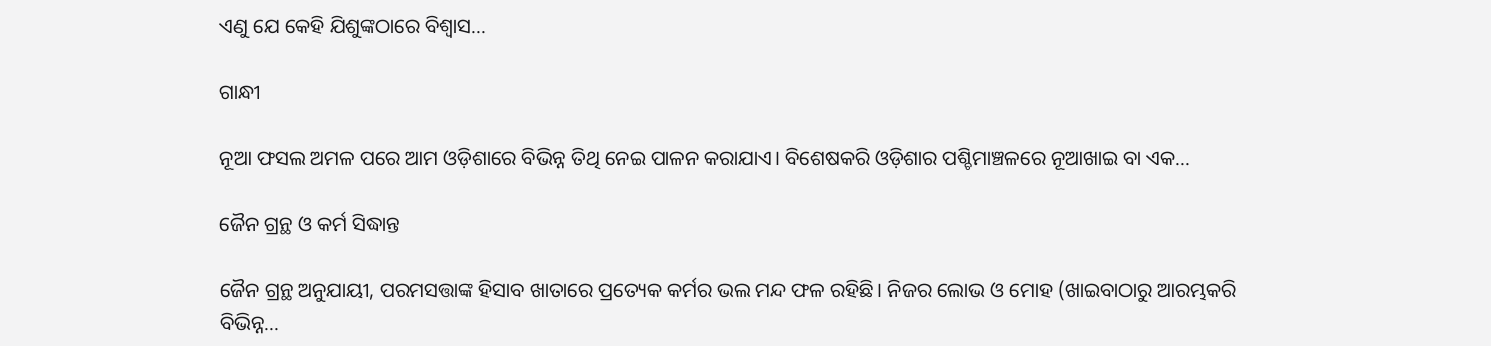ଏଣୁ ଯେ କେହି ଯିଶୁଙ୍କଠାରେ ବିଶ୍ୱାସ...

ଗାନ୍ଧୀ

ନୂଆ ଫସଲ ଅମଳ ପରେ ଆମ ଓଡ଼ିଶାରେ ବିଭିନ୍ନ ତିଥି ନେଇ ପାଳନ କରାଯାଏ। ବିଶେଷକରି ଓଡ଼ିଶାର ପଶ୍ଚିମାଞ୍ଚଳରେ ନୂଆଖାଇ ବା ଏକ...

ଜୈନ ଗ୍ରନ୍ଥ ଓ କର୍ମ ସିଦ୍ଧାନ୍ତ

ଜୈନ ଗ୍ରନ୍ଥ ଅନୁଯାୟୀ, ପରମସତ୍ତାଙ୍କ ହିସାବ ଖାତାରେ ପ୍ରତ୍ୟେକ କର୍ମର ଭଲ ମନ୍ଦ ଫଳ ରହିଛି। ନିଜର ଲୋଭ ଓ ମୋହ (ଖାଇବାଠାରୁ ଆରମ୍ଭକରି ବିଭିନ୍ନ...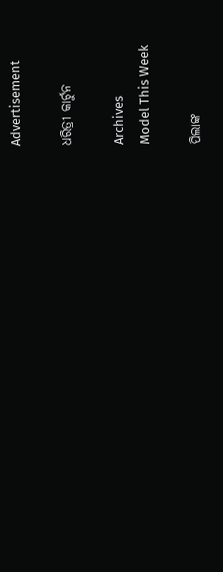Advertisement

ଧରିତ୍ରୀ କାର୍ଟୁନ

Archives
Model This Week

ପିଲାଙ୍କ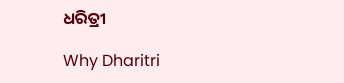ଧରିତ୍ରୀ

Why Dharitri